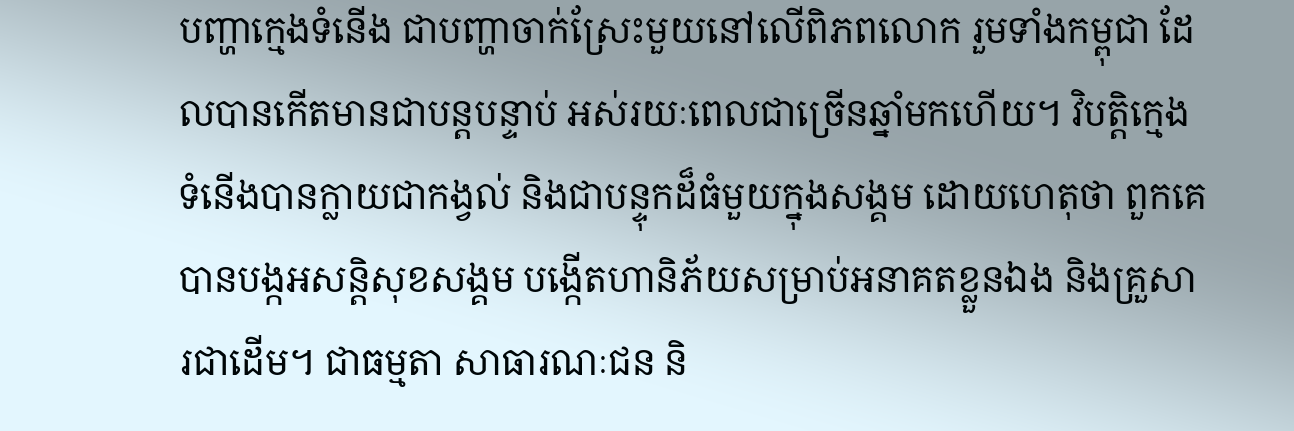បញ្ហាក្មេងទំនើង ជាបញ្ហាចាក់ស្រែះមួយនៅលើពិភពលោក រួមទាំងកម្ពុជា ដែលបានកើតមានជាបន្តបន្ទាប់ អស់រយៈពេលជាច្រើនឆ្នាំមកហើយ។ វិបត្តិក្មេងទំនើងបានក្លាយជាកង្វល់ និងជាបន្ទុកដ៏ធំមួយក្នុងសង្គម ដោយហេតុថា ពួកគេបានបង្កអសន្តិសុខសង្គម បង្កើតហានិភ័យសម្រាប់អនាគតខ្លួនឯង និងគ្រួសារជាដើម។ ជាធម្មតា សាធារណៈជន និ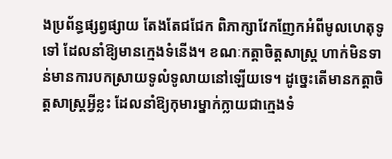ងប្រព័ន្ធផ្សព្វផ្សាយ តែងតែជជែក ពិភាក្សាវែកញែកអំពីមូលហេតុទូទៅ ដែលនាំឱ្យមានក្មេងទំនើង។ ខណៈកត្តាចិត្តសាស្ត្រ ហាក់មិនទាន់មានការបកស្រាយទូលំទូលាយនៅឡើយទេ។ ដូច្នេះតើមានកត្តាចិត្តសាស្ត្រអ្វីខ្លះ ដែលនាំឱ្យកុមារម្នាក់ក្លាយជាក្មេងទំ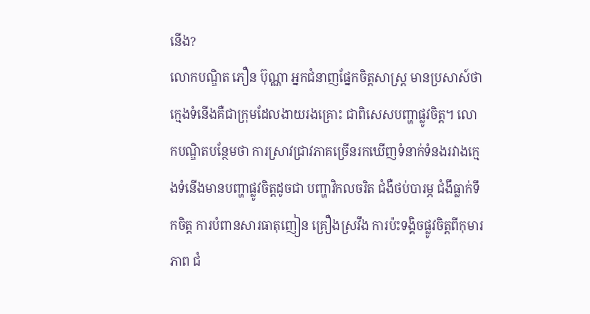នើង?
លោកបណ្ឌិត ភឿន ប៊ុណ្ណា អ្នកជំនាញផ្នែកចិត្តសាស្ត្រ មានប្រសាស៍ថា ក្មេងទំនើងគឺជាក្រុមដែលងាយរងគ្រោះ ជាពិសេសបញ្ហាផ្លូវចិត្ត។ លោកបណ្ឌិតបន្ថែមថា ការស្រាវជ្រាវភាគច្រើនរកឃើញទំនាក់ទំនងរវាងក្មេងទំនើងមានបញ្ហាផ្លូវចិត្តដូចជា បញ្ហាវិកលចរិត ជំងឺថប់បារម្ភ ជំងឹធ្លាក់ទឹកចិត្ត ការបំពានសារធាតុញៀន គ្រឿងស្រវឹង ការប៉ះទង្គិចផ្លូវចិត្តពីកុមារភាព ជំ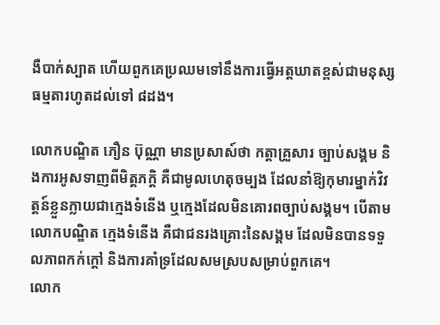ងឺបាក់ស្បាត ហើយពួកគេប្រឈមទៅនឹងការធ្វើអត្តឃាតខ្ពស់ជាមនុស្សធម្មតារហូតដល់ទៅ ៨ដង។

លោកបណ្ឌិត ភឿន ប៊ុណ្ណា មានប្រសាស៍ថា កត្តាគ្រួសារ ច្បាប់សង្គម និងការអូសទាញពីមិត្តភក្ដិ គឺជាមូលហេតុចម្បង ដែលនាំឱ្យកុមារម្នាក់វិវត្តន៍ខ្លួនក្លាយជាក្មេងទំនើង ឬក្មេងដែលមិនគោរពច្បាប់សង្គម។ បើតាមលោកបណ្ឌិត ក្មេងទំនើង គឺជាជនរងគ្រោះនៃសង្គម ដែលមិនបានទទួលភាពកក់ក្ដៅ និងការគាំទ្រដែលសមស្របសម្រាប់ពួកគេ។
លោក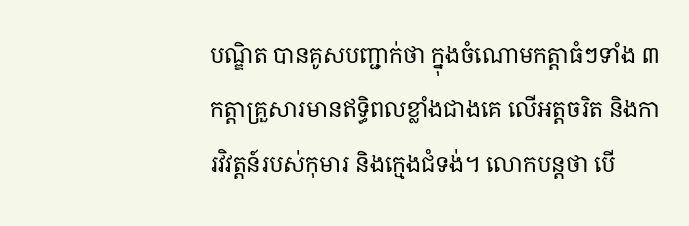បណ្ឌិត បានគូសបញ្ជាក់ថា ក្នុងចំណោមកត្តាធំៗទាំង ៣ កត្តាគ្រួសារមានឥទ្ធិពលខ្លាំងជាងគេ លើអត្តចរិត និងការវិវត្តន៍របស់កុមារ និងក្មេងជំទង់។ លោកបន្តថា បើ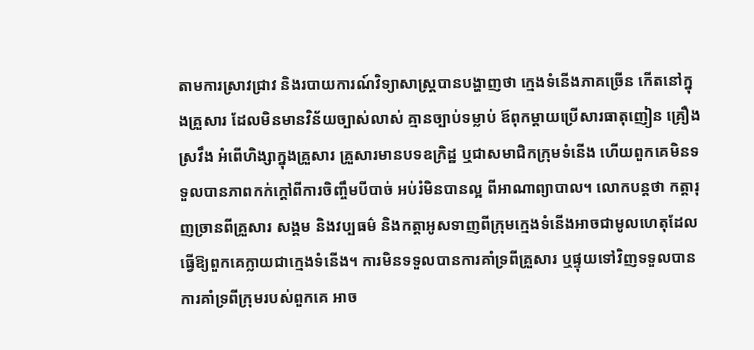តាមការស្រាវជ្រាវ និងរបាយការណ៍វិទ្យាសាស្ត្របានបង្ហាញថា ក្មេងទំនើងភាគច្រើន កើតនៅក្នុងគ្រួសារ ដែលមិនមានវិន័យច្បាស់លាស់ គ្មានច្បាប់ទម្លាប់ ឪពុកម្តាយប្រើសារធាតុញៀន គ្រឿងស្រវឹង អំពើហិង្សាក្នុងគ្រួសារ គ្រួសារមានបទឧក្រិដ្ឋ ឬជាសមាជិកក្រុមទំនើង ហើយពួកគេមិនទទួលបានភាពកក់ក្ដៅពីការចិញ្ចឹមបីបាច់ អប់រំមិនបានល្អ ពីអាណាព្យាបាល។ លោកបន្តថា កត្តារុញច្រានពីគ្រួសារ សង្គម និងវប្បធម៌ និងកត្តាអូសទាញពីក្រុមក្មេងទំនើងអាចជាមូលហេតុដែលធ្វើឱ្យពួកគេក្លាយជាក្មេងទំនើង។ ការមិនទទួលបានការគាំទ្រពីគ្រួសារ ឬផ្ទុយទៅវិញទទួលបានការគាំទ្រពីក្រុមរបស់ពួកគេ អាច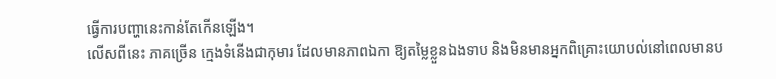ធ្វើការបញ្ហានេះកាន់តែកើនឡើង។
លើសពីនេះ ភាគច្រើន ក្មេងទំនើងជាកុមារ ដែលមានភាពឯកា ឱ្យតម្លៃខ្លួនឯងទាប និងមិនមានអ្នកពិគ្រោះយោបល់នៅពេលមានប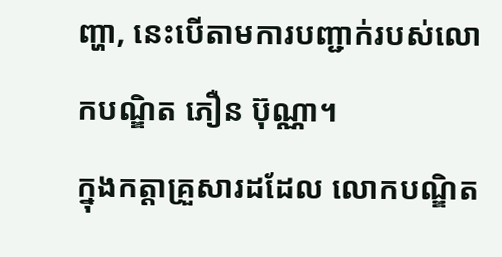ញ្ហា, នេះបើតាមការបញ្ជាក់របស់លោកបណ្ឌិត ភឿន ប៊ុណ្ណា។
ក្នុងកត្តាគ្រួសារដដែល លោកបណ្ឌិត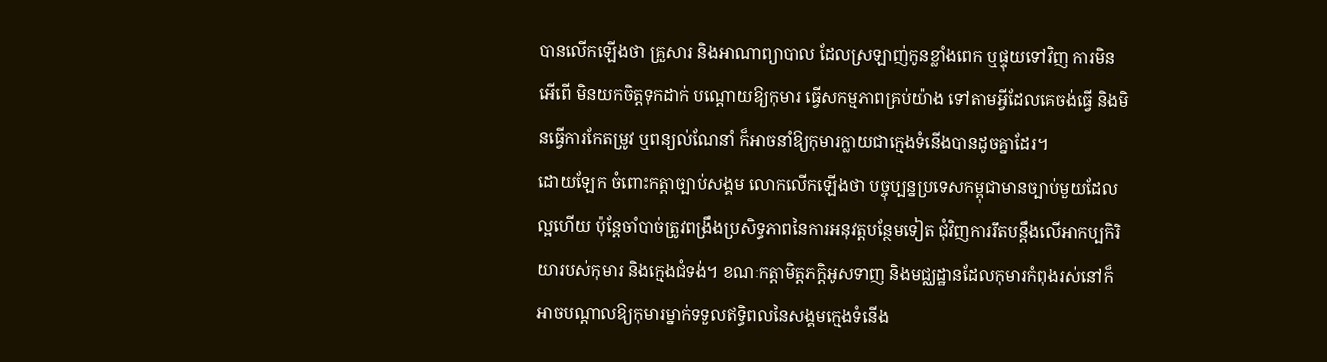បានលើកឡើងថា គ្រួសារ និងអាណាព្យាបាល ដែលស្រឡាញ់កូនខ្លាំងពេក ឬផ្ទុយទៅវិញ ការមិនអើពើ មិនយកចិត្តទុកដាក់ បណ្ដោយឱ្យកុមារ ធ្វើសកម្មភាពគ្រប់យ៉ាង ទៅតាមអ្វីដែលគេចង់ធ្វើ និងមិនធ្វើការកែតម្រូវ ឬពន្យល់ណែនាំ ក៏អាចនាំឱ្យកុមារក្លាយជាក្មេងទំនើងបានដូចគ្នាដែរ។
ដោយឡែក ចំពោះកត្តាច្បាប់សង្គម លោកលើកឡើងថា បច្ចុប្បន្នប្រទេសកម្ពុជាមានច្បាប់មួយដែលល្អហើយ ប៉ុន្តែចាំបាច់ត្រូវពង្រឹងប្រសិទ្ធភាពនៃការអនុវត្តបន្ថែមទៀត ជុំវិញការរឹតបន្តឹងលើអាកប្បកិរិយារបស់កុមារ និងក្មេងជំទង់។ ខណៈកត្តាមិត្តភក្ដិអូសទាញ និងមជ្ឈដ្ឋានដែលកុមារកំពុងរស់នៅក៏អាចបណ្ដាលឱ្យកុមារម្នាក់ទទួលឥទ្ធិពលនៃសង្គមក្មេងទំនើង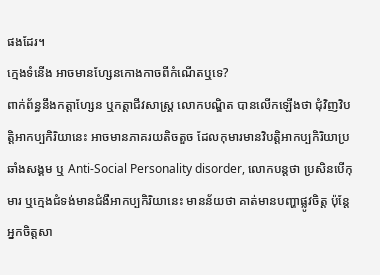ផងដែរ។
ក្មេងទំនើង អាចមានហ្សែនកោងកាចពីកំណើតឬទេ?
ពាក់ព័ន្ធនឹងកត្តាហ្សែន ឬកត្តាជីវសាស្ត្រ លោកបណ្ឌិត បានលើកឡើងថា ជុំវិញវិបត្តិអាកប្បកិរិយានេះ អាចមានភាគរយតិចតួច ដែលកុមារមានវិបត្តិអាកប្បកិរិយាប្រឆាំងសង្គម ឬ Anti-Social Personality disorder, លោកបន្តថា ប្រសិនបើកុមារ ឬក្មេងជំទង់មានជំងឺអាកប្បកិរិយានេះ មានន័យថា គាត់មានបញ្ហាផ្លូវចិត្ត ប៉ុន្តែអ្នកចិត្តសា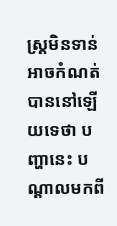ស្ត្រមិនទាន់អាចកំណត់បាននៅឡើយទេថា បញ្ហានេះ បណ្ដាលមកពី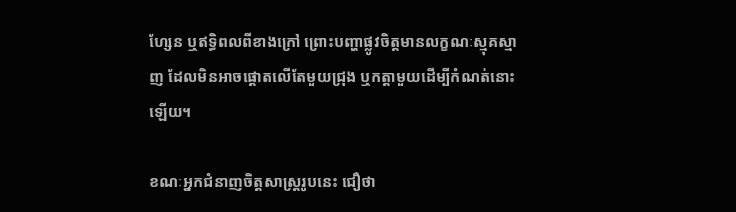ហ្សែន ឬឥទ្ធិពលពីខាងក្រៅ ព្រោះបញ្ហាផ្លូវចិត្តមានលក្ខណៈស្មុគស្មាញ ដែលមិនអាចផ្តោតលើតែមួយជ្រុង ឬកត្តាមួយដើម្បីកំណត់នោះឡើយ។

ខណៈអ្នកជំនាញចិត្តសាស្ត្ររូបនេះ ជឿថា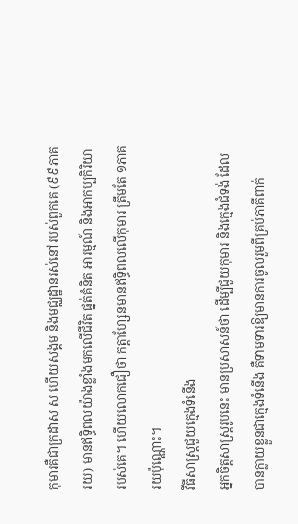កុមារគឺជាក្រដាស ស ហើយសង្គម និងមជ្ឈដ្ឋានរស់នៅរបស់ពួកគេ (៩៩ភាគរយ) មានឥទ្ធិពលយ៉ាងខ្លាំងមកលើជីវិត ផ្នត់គំនិត អារម្មណ៍ និងអាកប្បកិរិយារបស់គេ។ ហើយលោកជឿថា កត្តាហ្សែនមានឥទ្ធិពលលើកុមារ ត្រឹមតែ ១ភាគរយប៉ុណ្ណោះ។
វីធីសាស្ត្រជួយក្មេងទំនើង
អ្នកចិត្តសាស្ត្ររូបនេះ មានប្រសាសន៍ថា ដើម្បីជួយកុមារ និងក្មេងជំទង់ ដែលបានក្លាយខ្លួនជាក្មេងទំនើង គឺទាមទារឱ្យមានការចូលរួមពីគ្រប់ភាគីពាក់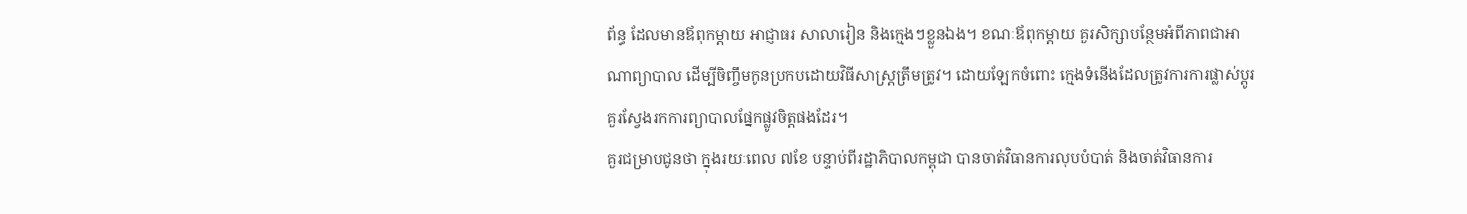ព័ន្ធ ដែលមានឪពុកម្ដាយ អាជ្ញាធរ សាលារៀន និងក្មេងៗខ្លួនឯង។ ខណៈឪពុកម្ដាយ គួរសិក្សាបន្ថែមអំពីភាពជាអាណាព្យាបាល ដើម្បីចិញ្ចឹមកូនប្រកបដោយវិធីសាស្ត្រត្រឹមត្រូវ។ ដោយឡែកចំពោះ ក្មេងទំនើងដែលត្រូវការការផ្លាស់ប្ដូរ គួរស្វែងរកការព្យាបាលផ្នែកផ្លូវចិត្តផងដែរ។
គួរជម្រាបជូនថា ក្នុងរយៈពេល ៧ខែ បន្ទាប់ពីរដ្ឋាភិបាលកម្ពុជា បានចាត់វិធានការលុបបំបាត់ និងចាត់វិធានការ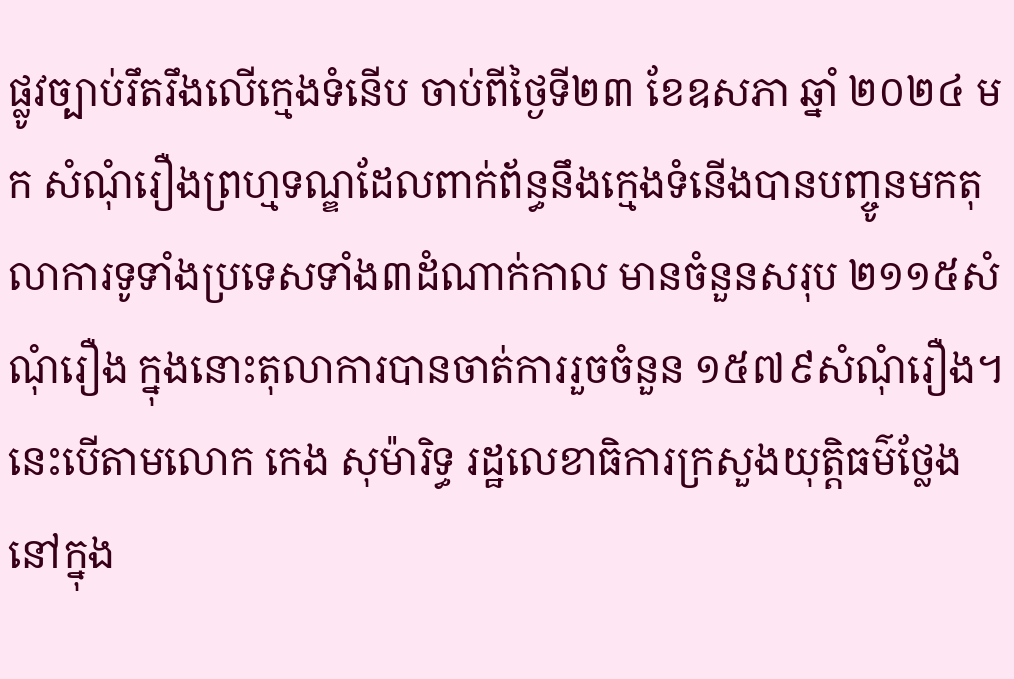ផ្លូវច្បាប់រឹតរឹងលើក្មេងទំនើប ចាប់ពីថ្ងៃទី២៣ ខែឧសភា ឆ្នាំ ២០២៤ មក សំណុំរឿងព្រហ្មទណ្ឌដែលពាក់ព័ន្ធនឹងក្មេងទំនើងបានបញ្ចូនមកតុលាការទូទាំងប្រទេសទាំង៣ដំណាក់កាល មានចំនួនសរុប ២១១៥សំណុំរឿង ក្នុងនោះតុលាការបានចាត់ការរួចចំនួន ១៥៧៩សំណុំរឿង។ នេះបើតាមលោក កេង សុម៉ារិទ្ធ រដ្ឋលេខាធិការក្រសួងយុត្តិធម៌ថ្លែងនៅក្នុង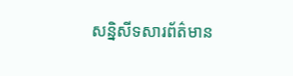សន្និសីទសារព័ត៌មាន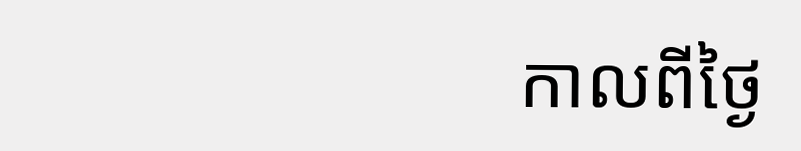កាលពីថ្ងៃ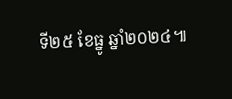ទី២៥ ខែធ្នូ ឆ្នាំ២០២៤៕